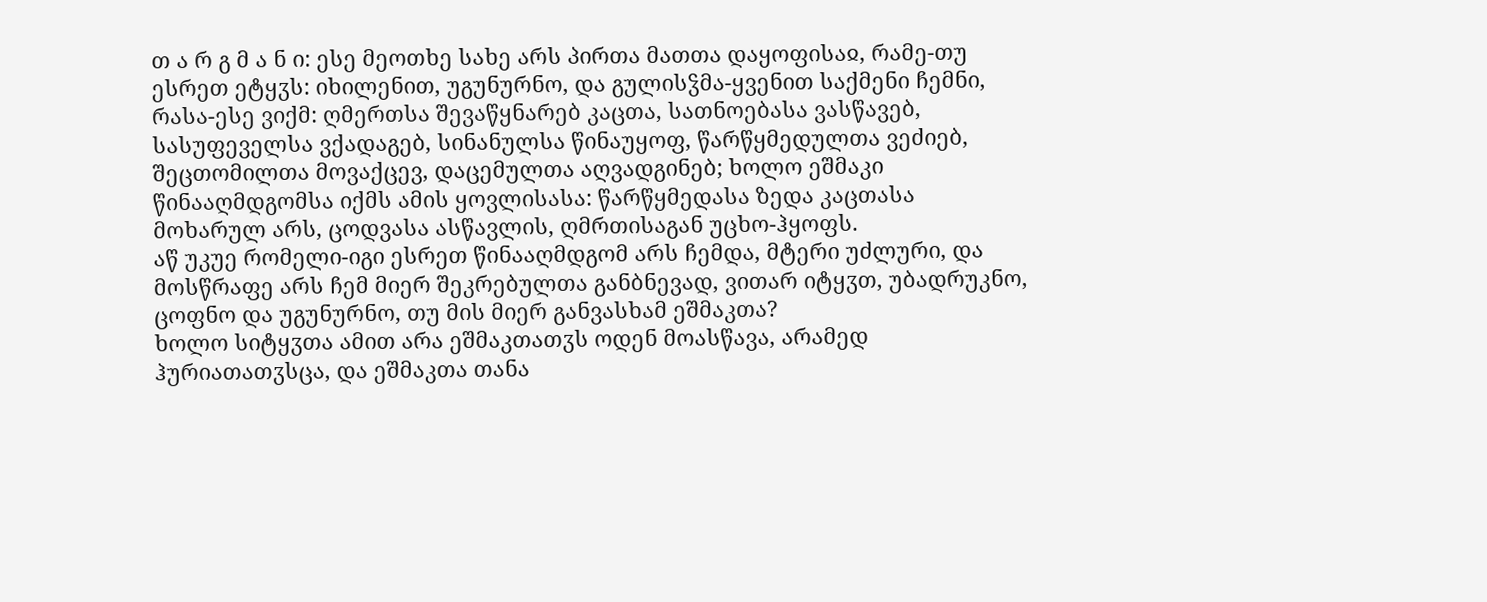თ ა რ გ მ ა ნ ი: ესე მეოთხე სახე არს პირთა მათთა დაყოფისაჲ, რამე-თუ ესრეთ ეტყჳს: იხილენით, უგუნურნო, და გულისჴმა-ყვენით საქმენი ჩემნი, რასა-ესე ვიქმ: ღმერთსა შევაწყნარებ კაცთა, სათნოებასა ვასწავებ, სასუფეველსა ვქადაგებ, სინანულსა წინაუყოფ, წარწყმედულთა ვეძიებ, შეცთომილთა მოვაქცევ, დაცემულთა აღვადგინებ; ხოლო ეშმაკი წინააღმდგომსა იქმს ამის ყოვლისასა: წარწყმედასა ზედა კაცთასა მოხარულ არს, ცოდვასა ასწავლის, ღმრთისაგან უცხო-ჰყოფს.
აწ უკუე რომელი-იგი ესრეთ წინააღმდგომ არს ჩემდა, მტერი უძლური, და მოსწრაფე არს ჩემ მიერ შეკრებულთა განბნევად, ვითარ იტყჳთ, უბადრუკნო, ცოფნო და უგუნურნო, თუ მის მიერ განვასხამ ეშმაკთა?
ხოლო სიტყჳთა ამით არა ეშმაკთათჳს ოდენ მოასწავა, არამედ ჰურიათათჳსცა, და ეშმაკთა თანა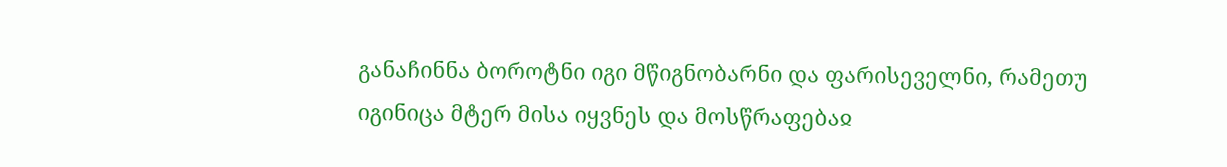განაჩინნა ბოროტნი იგი მწიგნობარნი და ფარისეველნი, რამეთუ იგინიცა მტერ მისა იყვნეს და მოსწრაფებაჲ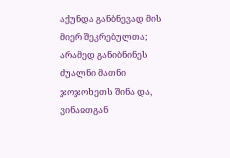აქუნდა განბნევად მის მიერ შეკრებულთა; არამედ განიბნინეს ძუალნი მათნი ჯოჯოხეთს შინა და, ვინაჲთგან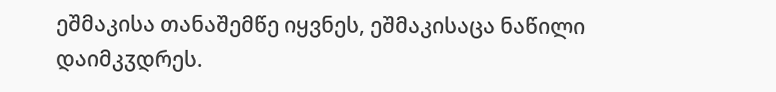ეშმაკისა თანაშემწე იყვნეს, ეშმაკისაცა ნაწილი დაიმკჳდრეს.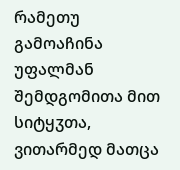რამეთუ გამოაჩინა უფალმან შემდგომითა მით სიტყჳთა, ვითარმედ მათცა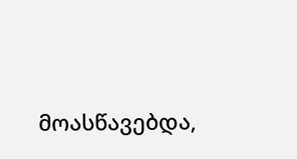მოასწავებდა,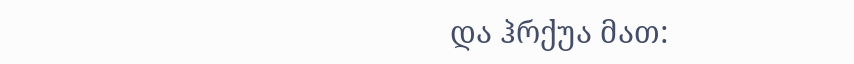და ჰრქუა მათ: